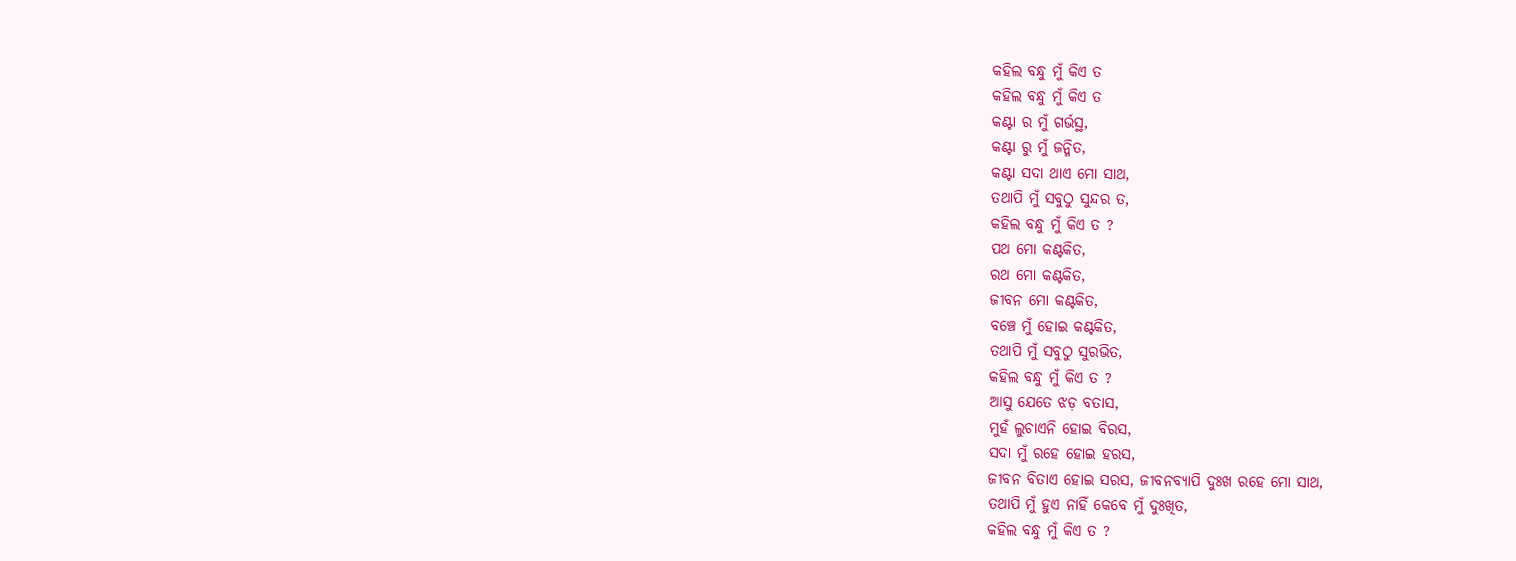କହିଲ ବନ୍ଧୁ ମୁଁ କିଏ ତ
କହିଲ ବନ୍ଧୁ ମୁଁ କିଏ ତ
କଣ୍ଟା ର ମୁଁ ଗର୍ଭସ୍ଥ,
କଣ୍ଟା ରୁ ମୁଁ ଜନ୍ମିତ,
କଣ୍ଟା ସଦା ଥାଏ ମୋ ସାଥ,
ତଥାପି ମୁଁ ସବୁଠୁ ସୁନ୍ଦର ତ,
କହିଲ ବନ୍ଧୁ ମୁଁ କିଏ ତ ?
ପଥ ମୋ କଣ୍ଟକିତ,
ରଥ ମୋ କଣ୍ଟକିତ,
ଜୀବନ ମୋ କଣ୍ଟକିତ,
ବଞ୍ଚେ ମୁଁ ହୋଇ କଣ୍ଟକିତ,
ତଥାପି ମୁଁ ସବୁଠୁ ସୁରଭିତ,
କହିଲ ବନ୍ଧୁ ମୁଁ କିଏ ତ ?
ଆସୁ ଯେତେ ଝଡ଼ ବତାସ,
ମୁହଁ ଲୁଚାଏନି ହୋଇ ବିରସ,
ସଦା ମୁଁ ରହେ ହୋଇ ହରସ,
ଜୀବନ ବିତାଏ ହୋଇ ସରସ, ଜୀବନବ୍ୟାପି ଦୁଃଖ ରହେ ମୋ ସାଥ,
ତଥାପି ମୁଁ ହୁଏ ନାହିଁ କେବେ ମୁଁ ଦୁଃଖିତ,
କହିଲ ବନ୍ଧୁ ମୁଁ କିଏ ତ ?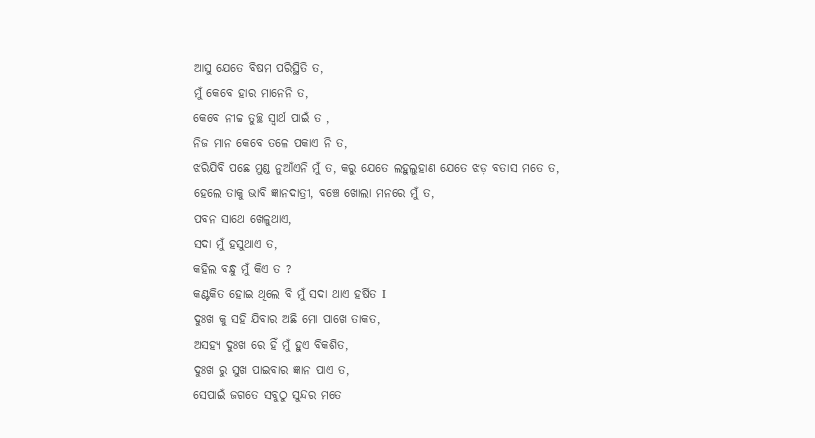ଆସୁ ଯେତେ ବିଷମ ପରିସ୍ଥିତି ତ,
ମୁଁ କେବେ ହାର ମାନେନି ତ,
କେବେ ନୀଚ୍ଚ ତୁଚ୍ଛ ସ୍ୱାର୍ଥ ପାଇଁ ତ ,
ନିଜ ମାନ କେବେ ତଳେ ପକାଏ ନି ତ,
ଝରିଯିବି ପଛେ ମୁଣ୍ଡ ନୁଆଁଏନି ମୁଁ ତ, କରୁ ଯେତେ ଲହୁଲୁହାଣ ଯେତେ ଝଡ଼ ବତାସ ମତେ ତ,
ହେଲେ ତାକୁ ଭାବି ଜ୍ଞାନଦାତ୍ରୀ, ବଞ୍ଚେ ଖୋଲା ମନରେ ମୁଁ ତ,
ପବନ ସାଥେ ଖେଳୁଥାଏ,
ସଦା ମୁଁ ହସୁଥାଏ ତ,
କହିଲ ବନ୍ଧୁ ମୁଁ କିଏ ତ ?
କଣ୍ଟକିତ ହୋଇ ଥିଲେ ବି ମୁଁ ସଦା ଥାଏ ହର୍ଷିତ I
ଦୁଃଖ କୁ ସହି ଯିବାର ଅଛି ମୋ ପାଖେ ତାକତ,
ଅସହ୍ଯ ଦୁଃଖ ରେ ହିଁ ମୁଁ ହୁଏ ବିକଶିତ,
ଦୁଃଖ ରୁ ସୁଖ ପାଇବାର ଜ୍ଞାନ ପାଏ ତ,
ସେପାଇଁ ଜଗତେ ସବୁଠୁ ସୁନ୍ଦର ମତେ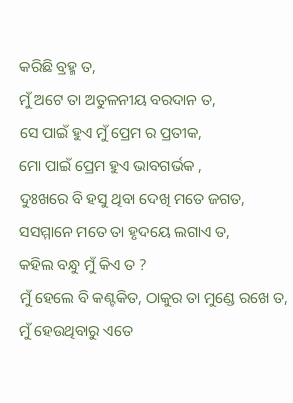କରିଛି ବ୍ରହ୍ମ ତ,
ମୁଁ ଅଟେ ତା ଅତୁଳନୀୟ ବରଦାନ ତ,
ସେ ପାଇଁ ହୁଏ ମୁଁ ପ୍ରେମ ର ପ୍ରତୀକ,
ମୋ ପାଇଁ ପ୍ରେମ ହୁଏ ଭାବଗର୍ଭକ ,
ଦୁଃଖରେ ବି ହସୁ ଥିବା ଦେଖି ମତେ ଜଗତ,
ସସମ୍ମାନେ ମତେ ତା ହୃଦୟେ ଲଗାଏ ତ,
କହିଲ ବନ୍ଧୁ ମୁଁ କିଏ ତ ?
ମୁଁ ହେଲେ ବି କଣ୍ଟକିତ, ଠାକୁର ତା ମୁଣ୍ଡେ ରଖେ ତ,
ମୁଁ ହେଉଥିବାରୁ ଏତେ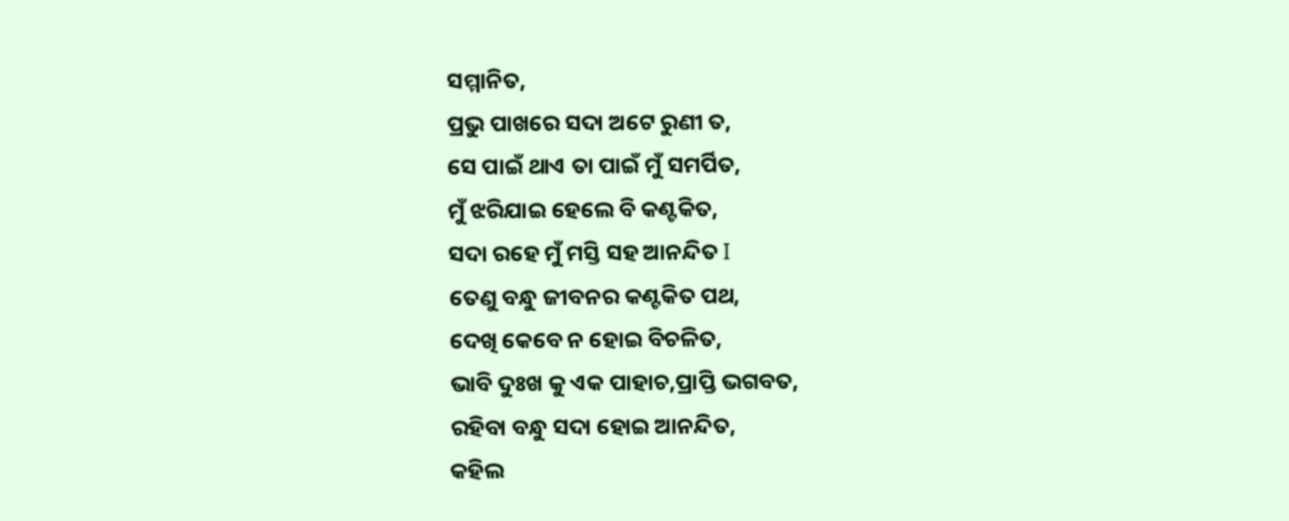ସମ୍ମାନିତ,
ପ୍ରଭୁ ପାଖରେ ସଦା ଅଟେ ରୁଣୀ ତ,
ସେ ପାଇଁ ଥାଏ ତା ପାଇଁ ମୁଁ ସମର୍ପିତ,
ମୁଁ ଝରିଯାଇ ହେଲେ ବି କଣ୍ଟକିତ,
ସଦା ରହେ ମୁଁ ମସ୍ତି ସହ ଆନନ୍ଦିତ I
ତେଣୁ ବନ୍ଧୁ ଜୀବନର କଣ୍ଟକିତ ପଥ,
ଦେଖି କେବେ ନ ହୋଇ ବିଚଳିତ,
ଭାବି ଦୁଃଖ କୁ ଏକ ପାହାଚ,ପ୍ରାପ୍ତି ଭଗବତ,
ରହିବା ବନ୍ଧୁ ସଦା ହୋଇ ଆନନ୍ଦିତ,
କହିଲ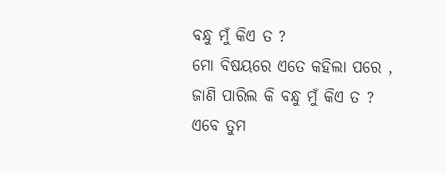ବନ୍ଧୁ ମୁଁ କିଏ ତ ?
ମୋ ବିଷୟରେ ଏତେ କହିଲା ପରେ ,
ଜାଣି ପାରିଲ କି ବନ୍ଧୁ ମୁଁ କିଏ ତ ?
ଏବେ ତୁମ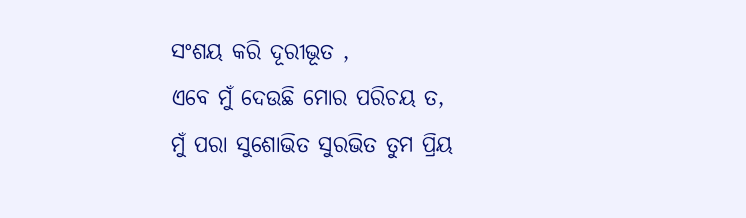ସଂଶୟ କରି ଦୂରୀଭୂତ ,
ଏବେ ମୁଁ ଦେଉଛି ମୋର ପରିଚୟ ତ,
ମୁଁ ପରା ସୁଶୋଭିତ ସୁରଭିତ ତୁମ ପ୍ରିୟ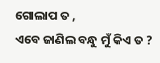ଗୋଲାପ ତ ,
ଏବେ ଜାଣିଲ ବନ୍ଧୁ ମୁଁ କିଏ ତ ?